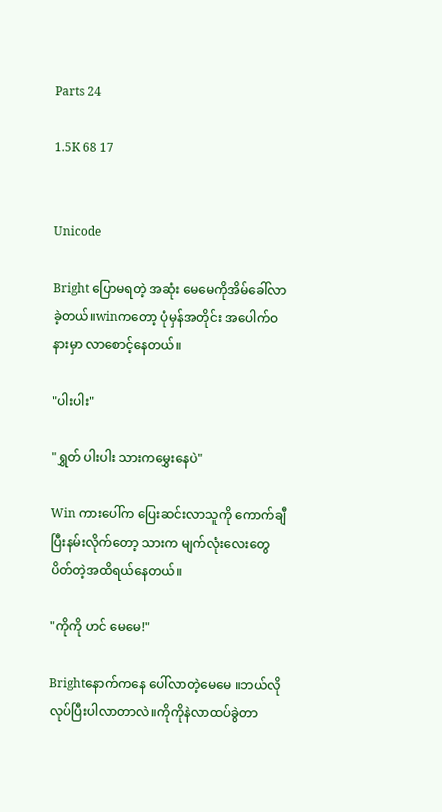Parts 24

1.5K 68 17


Unicode

Bright ပြောမရတဲ့ အဆုံး မေမေကိုအိမ်ခေါ်လာခဲ့တယ်။winကတော့ ပုံမှန်အတိုင်း အပေါက်ဝနားမှာ လာစောင့်နေတယ်။

"ပါးပါး"

"ရွှတ် ပါးပါး သားကမွှေးနေပဲ"

Win ကားပေါ်က ပြေးဆင်းလာသူကို ကောက်ချီပြီးနမ်းလိုက်တော့ သားက မျက်လုံးလေးတွေပိတ်တဲ့အထိရယ်နေတယ်။

"ကိုကို ဟင် မေမေ!"

Brightနောက်ကနေ ပေါ်လာတဲ့မေမေ ။ဘယ်လိုလုပ်ပြီးပါလာတာလဲ။ကိုကိုနဲလာထပ်ခွဲတာ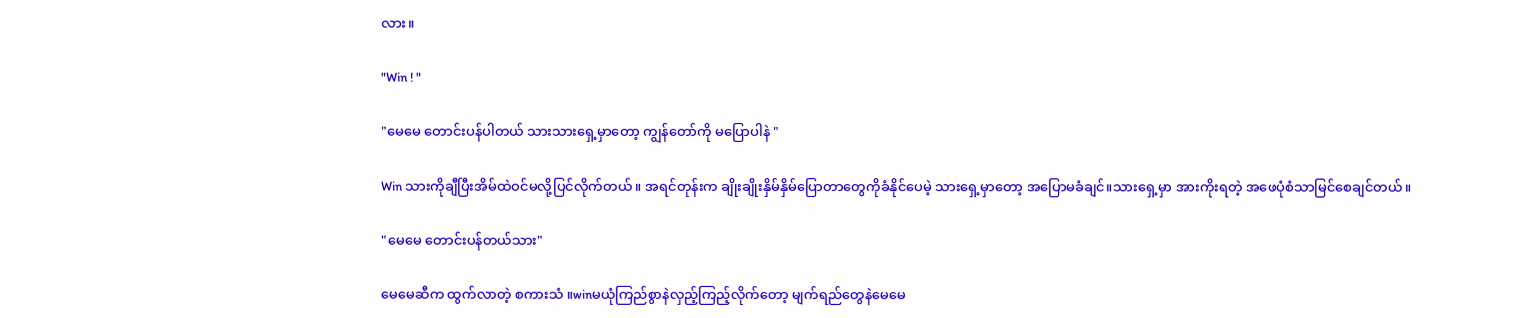လား။

"Win ! "

"မေမေ တောင်းပန်ပါတယ် သားသားရှေ့မှာတော့ ကျွန်တော်ကို မပြောပါနဲ "

Win သားကိုချီပြီးအိမ်ထဲဝင်မလို့ပြင်လိုက်တယ်။ အရင်တုန်းက ချိုးချိုးနှိမ်နှိမ်ပြောတာတွေကိုခံနိုင်ပေမဲ့ သားရှေ့မှာတော့ အပြောမခံချင်။သားရှေ့မှာ အားကိုးရတဲ့ အဖေပုံစံသာမြင်စေချင်တယ်။

"မေမေ တောင်းပန်တယ်သား"

မေမေဆီက ထွက်လာတဲ့ စကားသံ ။winမယုံကြည်စွာနဲလှည့်ကြည့်လိုက်တော့ မျက်ရည်တွေနဲမေမေ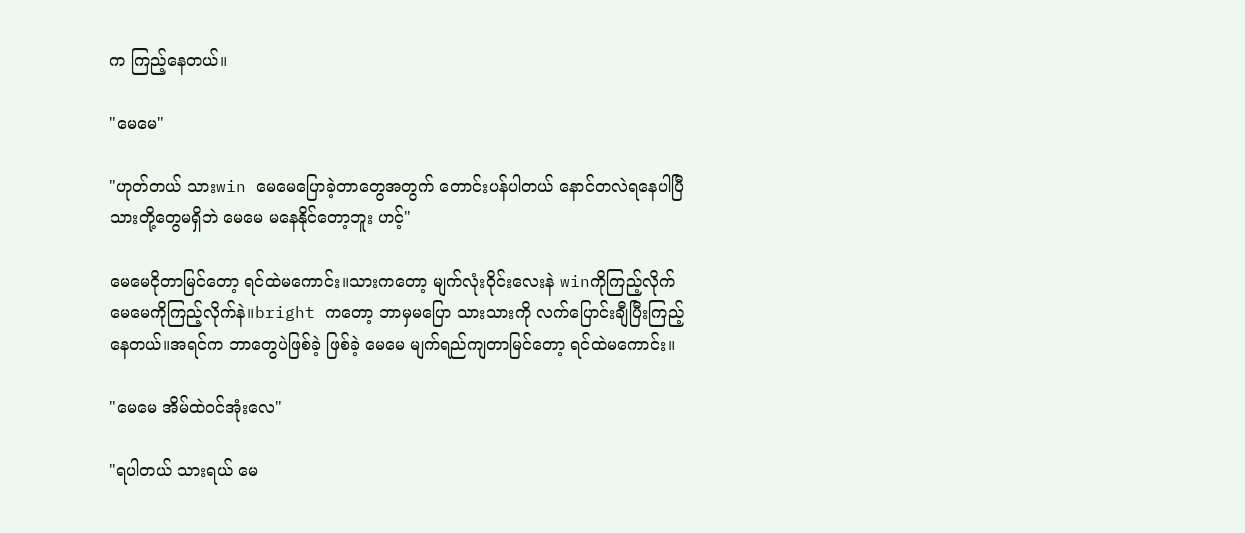က ကြည့်နေတယ်။

"မေမေ"

"ဟုတ်တယ် သားwin မေမေပြောခဲ့တာတွေအတွက် တောင်းပန်ပါတယ် နောင်တလဲရနေပါပြီ သားတို့တွေမရှိဘဲ မေမေ မနေနိုင်တော့ဘူး ဟင့်"

မေမေငိုတာမြင်တော့ ရင်ထဲမကောင်း။သားကတော့ မျက်လုံးဝိုင်းလေးနဲ winကိုကြည့်လိုက် မေမေကိုကြည့်လိုက်နဲ။bright ကတော့ ဘာမှမပြော သားသားကို လက်ပြောင်းချီပြီးကြည့်နေတယ်။အရင်က ဘာတွေပဲဖြစ်ခဲ့ ဖြစ်ခဲ့ မေမေ မျက်ရည်ကျတာမြင်တော့ ရင်ထဲမကောင်း။

"မေမေ အိမ်ထဲဝင်အုံးလေ"

"ရပါတယ် သားရယ် မေ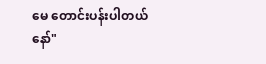မေ တောင်းပန်းပါတယ်နော်"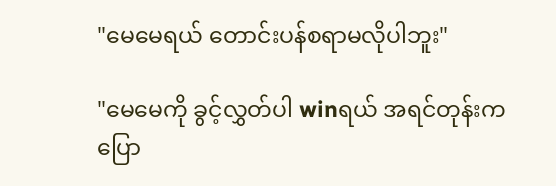"မေမေရယ် တောင်းပန်စရာမလိုပါဘူး"

"မေမေကို ခွင့်လွှတ်ပါ winရယ် အရင်တုန်းက ပြော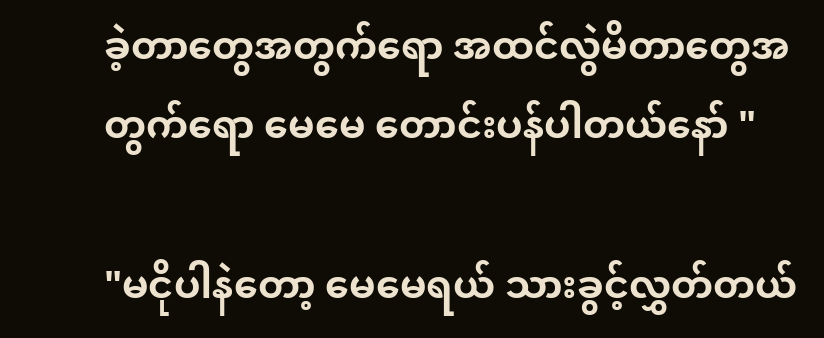ခဲ့တာတွေအတွက်ရော အထင်လွဲမိတာတွေအတွက်ရော မေမေ တောင်းပန်ပါတယ်နော် "

"မငိုပါနဲတော့ မေမေရယ် သားခွင့်လွှတ်တယ်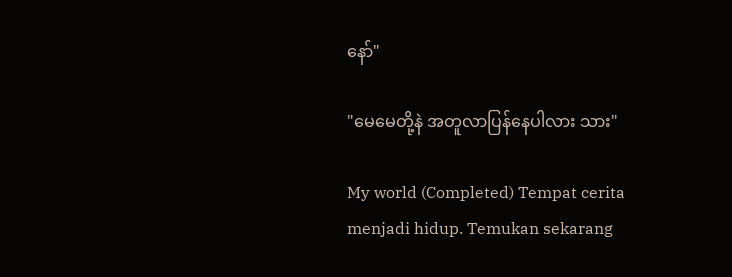နော်"

"မေမေတို့နဲ အတူလာပြန်နေပါလား သား"

My world (Completed) Tempat cerita menjadi hidup. Temukan sekarang